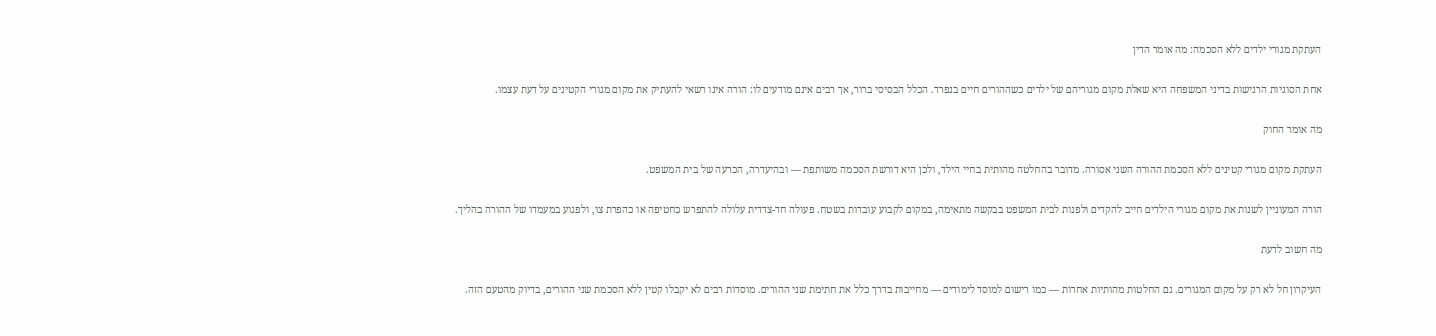העתקת מגורי ילדים ללא הסכמה: מה אומר הדין

אחת הסוגיות הרגישות בדיני המשפחה היא שאלת מקום מגוריהם של ילדים כשההורים חיים בנפרד. הכלל הבסיסי ברור, אך רבים אינם מודעים לו: הורה אינו רשאי להעתיק את מקום מגורי הקטינים על דעת עצמו.

מה אומר החוק

העתקת מקום מגורי קטינים ללא הסכמת ההורה השני אסורה. מדובר בהחלטה מהותית בחיי הילד, ולכן היא דורשת הסכמה משותפת — ובהיעדרה, הכרעה של בית המשפט.

הורה המעוניין לשנות את מקום מגורי הילדים חייב להקדים ולפנות לבית המשפט בבקשה מתאימה, במקום לקבוע עובדות בשטח. פעולה חד-צדדית עלולה להתפרש כחטיפה או כהפרת צו, ולפגוע במעמדו של ההורה בהליך.

מה חשוב לדעת

העיקרון חל לא רק על מקום המגורים. גם החלטות מהותיות אחרות — כמו רישום למוסד לימודים — מחייבות בדרך כלל את חתימת שני ההורים. מוסדות רבים לא יקבלו קטין ללא הסכמת שני ההורים, בדיוק מהטעם הזה.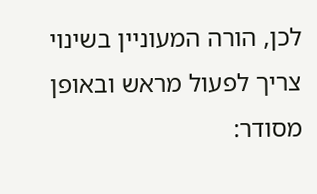לכן, הורה המעוניין בשינוי צריך לפעול מראש ובאופן מסודר: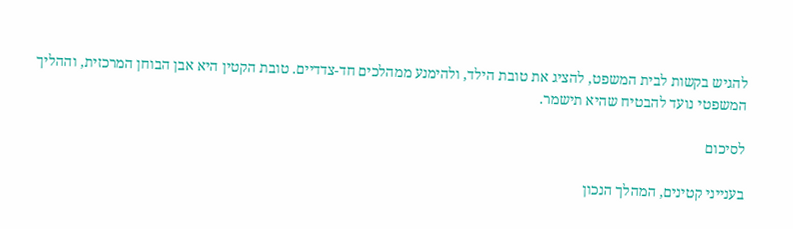להגיש בקשות לבית המשפט, להציג את טובת הילד, ולהימנע ממהלכים חד-צדדיים. טובת הקטין היא אבן הבוחן המרכזית, וההליך המשפטי נועד להבטיח שהיא תישמר.

לסיכום

בענייני קטינים, המהלך הנכון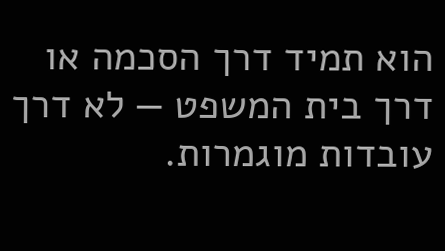הוא תמיד דרך הסכמה או דרך בית המשפט — לא דרך עובדות מוגמרות.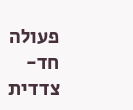פעולה חד-צדדית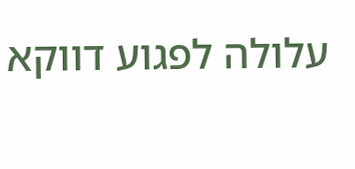עלולה לפגוע דווקא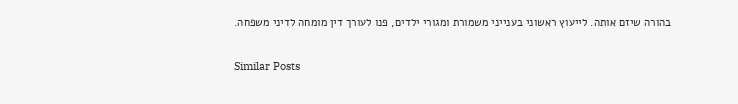בהורה שיזם אותה. לייעוץ ראשוני בענייני משמורת ומגורי ילדים, פנו לעורך דין מומחה לדיני משפחה.

Similar Posts